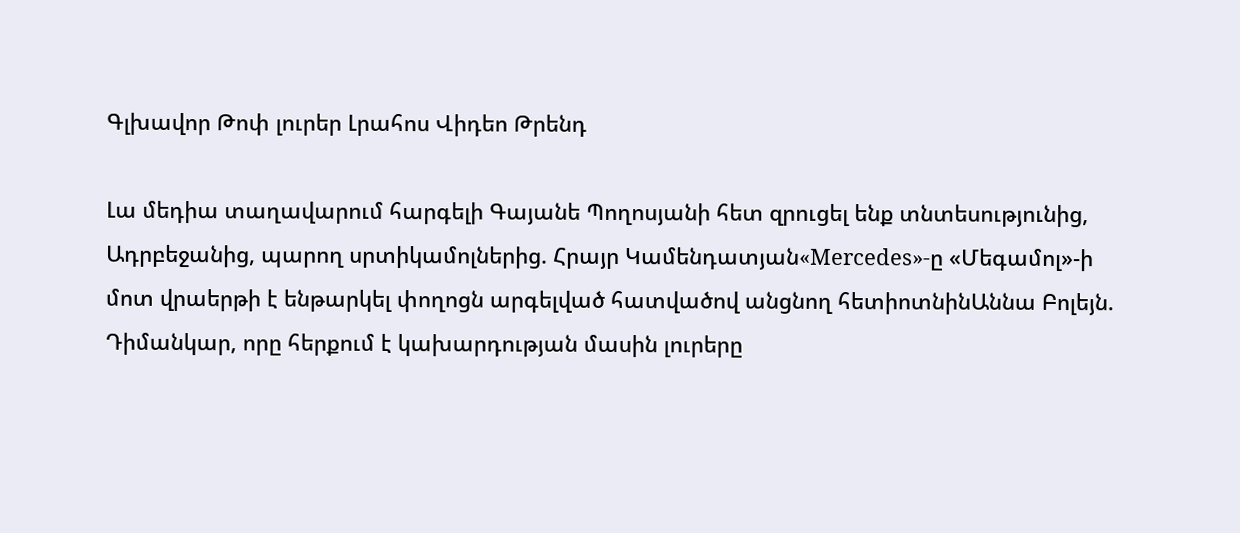Գլխավոր Թոփ լուրեր Լրահոս Վիդեո Թրենդ

Լա մեդիա տաղավարում հարգելի Գայանե Պողոսյանի հետ զրուցել ենք տնտեսությունից, Ադրբեջանից, պարող սրտիկամոլներից. Հրայր Կամենդատյան«Mercedes»-ը «Մեգամոլ»-ի մոտ վրաերթի է ենթարկել փողոցն արգելված հատվածով անցնող հետիոտնինԱննա Բոլեյն. Դիմանկար, որը հերքում է կախարդության մասին լուրերը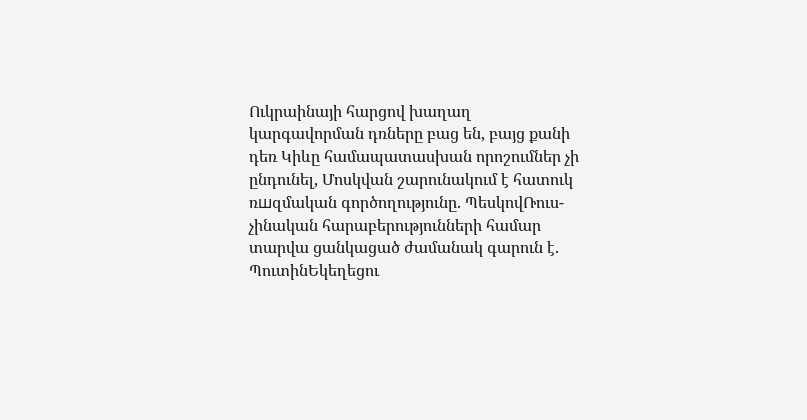Ուկրաինայի հարցով խաղաղ կարգավորման դռները բաց են, բայց քանի դեռ Կիևը համապատասխան որոշումներ չի ընդունել, Մոսկվան շարունակում է հատուկ ռшզմական գործողությունը. ՊեսկովՌուս-չինական հարաբերությունների համար տարվա ցանկացած ժամանակ գարուն է. ՊուտինԵկեղեցու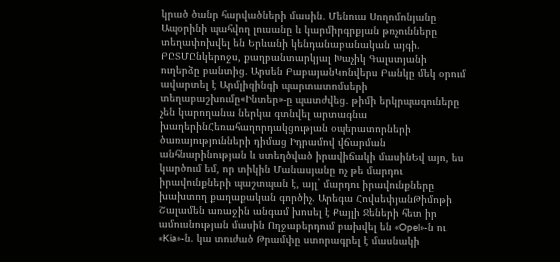կրած ծանր հարվածների մասին․ Մենուա Սողոմոնյանը Ապօրինի պահվող լուսանը և կարմիրգրքյան թռչունները տեղափոխվել են Երևանի կենդանաբանական այգի. ԲԸՏՄԸնկերոջս, քաղբանտարկյալ Խաչիկ Գալստյանի ուղերձը բանտից․ Արսեն ԲաբայանԿոնվերս Բանկը մեկ օրում ավարտել է Արմլիզինգի պարտատոմսերի տեղաբաշխումը«Ինտեր»-ը պատժվեց․ թիմի երկրպագուները չեն կարողանա ներկա գտնվել արտագնա խաղերինՀեռահաղորդակցության օպերատորների ծառայությունների դիմաց Իդրամով վճարման անհնարինության և ստեղծված իրավիճակի մասինԵվ այո, ես կարծում եմ, որ տիկին Մանասյանը ոչ թե մարդու իրավունքների պաշտպան է, այլ` մարդու իրավունքները խախտող քաղաքական գործիչ. Արեգա ՀովսեփյանԹիմոթի Շալամեն առաջին անգամ խոսել է Քայլի Ջեների հետ իր ամուսնության մասին Ողջաբերդում բախվել են «Opel»-ն ու «Kia»-ն. կա տուժած Թրամփը ստորագրել է մասնակի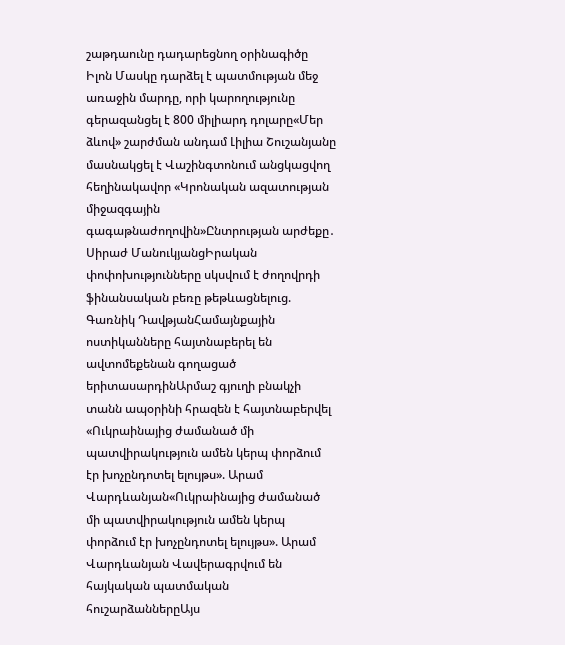շաթդաունը դադարեցնող օրինագիծը Իլոն Մասկը դարձել է պատմության մեջ առաջին մարդը, որի կարողությունը գերազանցել է 800 միլիարդ դոլարը«Մեր ձևով» շարժման անդամ Լիլիա Շուշանյանը մասնակցել է Վաշինգտոնում անցկացվող հեղինակավոր «Կրոնական ազատության միջազգային գագաթնաժողովին»Ընտրության արժեքը․ Սիրաժ ՄանուկյանցԻրական փոփոխությունները սկսվում է ժողովրդի ֆինանսական բեռը թեթևացնելուց. Գառնիկ ԴավթյանՀամայնքային ոստիկանները հայտնաբերել են ավտոմեքենան գողացած երիտասարդինԱրմաշ գյուղի բնակչի տանն ապօրինի հրազեն է հայտնաբերվել «Ուկրաինայից ժամանած մի պատվիրակություն ամեն կերպ փորձում էր խոչընդոտել ելույթս». Արամ Վարդևանյան«Ուկրաինայից ժամանած մի պատվիրակություն ամեն կերպ փորձում էր խոչընդոտել ելույթս». Արամ Վարդևանյան Վավերագրվում են հայկական պատմական հուշարձաններըԱյս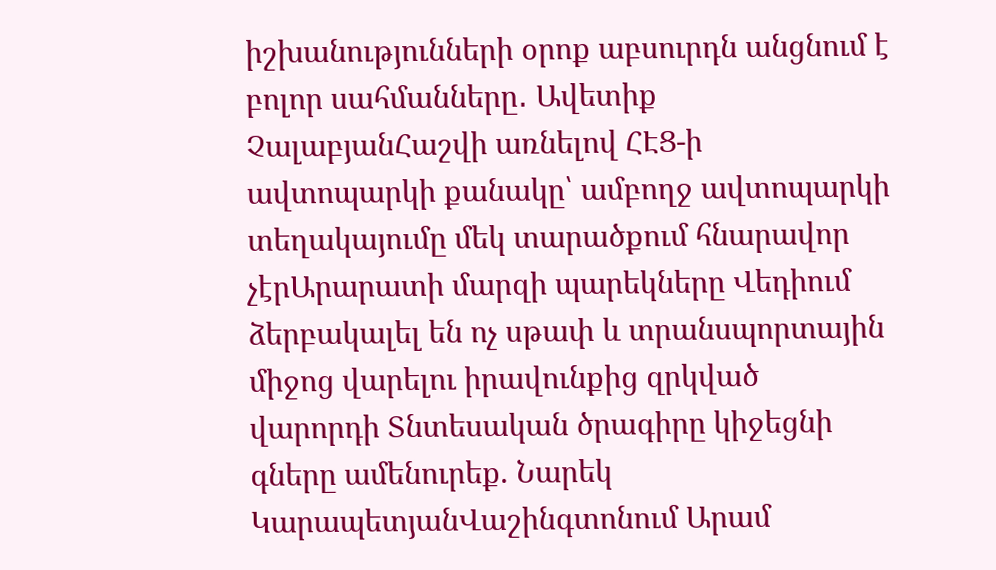իշխանությունների օրոք աբսուրդն անցնում է բոլոր սահմանները․ Ավետիք ՉալաբյանՀաշվի առնելով ՀԷՑ-ի ավտոպարկի քանակը՝ ամբողջ ավտոպարկի տեղակայումը մեկ տարածքում հնարավոր չէրԱրարատի մարզի պարեկները Վեդիում ձերբակալել են ոչ սթափ և տրանսպորտային միջոց վարելու իրավունքից զրկված վարորդի Տնտեսական ծրագիրը կիջեցնի գները ամենուրեք. Նարեկ ԿարապետյանՎաշինգտոնում Արամ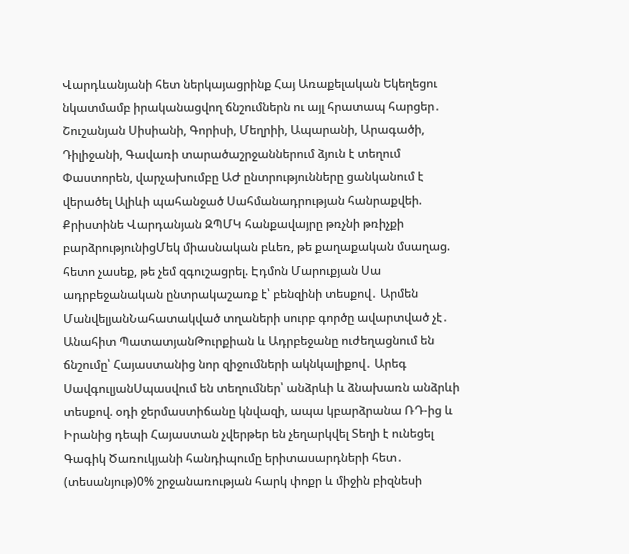Վարդևանյանի հետ ներկայացրինք Հայ Առաքելական Եկեղեցու նկատմամբ իրականացվող ճնշումներն ու այլ հրատապ հարցեր․ Շուշանյան Սիսիանի, Գորիսի, Մեղրիի, Ապարանի, Արագածի, Դիլիջանի, Գավառի տարածաշրջաններում ձյուն է տեղում Փաստորեն, վարչախումբը ԱԺ ընտրությունները ցանկանում է վերածել Ալիևի պահանջած Սահմանադրության հանրաքվեի. Քրիստինե Վարդանյան ԶՊՄԿ հանքավայրը թռչնի թռիչքի բարձրությունիցՄեկ միասնական բևեռ, թե քաղաքական մսաղաց. հետո չասեք, թե չեմ զգուշացրել. Էդմոն Մարուքյան Սա ադրբեջանական ընտրակաշառք է՝ բենզինի տեսքով․ Արմեն ՄանվելյանՆահատակված տղաների սուրբ գործը ավարտված չէ․ Անահիտ ՊատատյանԹուրքիան և Ադրբեջանը ուժեղացնում են ճնշումը՝ Հայաստանից նոր զիջումների ակնկալիքով․ Արեգ ՍավգուլյանՍպասվում են տեղումներ՝ անձրևի և ձնախառն անձրևի տեսքով. օդի ջերմաստիճանը կնվազի, ապա կբարձրանա ՌԴ-ից և Իրանից դեպի Հայաստան չվերթեր են չեղարկվել Տեղի է ունեցել Գագիկ Ծառուկյանի հանդիպումը երիտասարդների հետ․ (տեսանյութ)0% շրջանառության հարկ փոքր և միջին բիզնեսի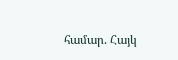համար. Հայկ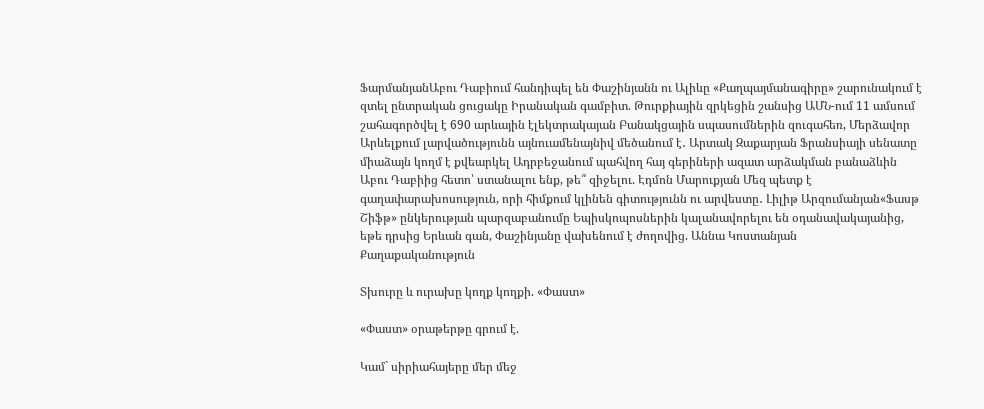ՖարմանյանԱբու Դաբիում հանդիպել են Փաշինյանն ու Ալիևը «Քաղպայմանագիրը» շարունակում է զտել ընտրական ցուցակը Իրանական գամբիտ. Թուրքիային զրկեցին շանսից ԱՄՆ-ում 11 ամսում շահագործվել է 690 արևային էլեկտրակայան Բանակցային սպասումներին զուգահեռ, Մերձավոր Արևելքում լարվածությունն այնուամենայնիվ մեծանում է․ Արտակ Զաքարյան Ֆրանսիայի սենատը միաձայն կողմ է քվեարկել Ադրբեջանում պահվող հայ գերիների ազատ արձակման բանաձևին Աբու Դաբիից հետո՝ ստանալու ենք, թե՞ զիջելու. Էդմոն Մարուքյան Մեզ պետք է գաղափարախոսություն, որի հիմքում կլինեն գիտությունն ու արվեստը․ Լիլիթ Արզումանյան«Ֆասթ Շիֆթ» ընկերության պարզաբանումը Եպիսկոպոսներին կալանավորելու են օդանավակայանից, եթե դրսից Երևան գան, Փաշինյանը վախենում է ժողովից. Աննա Կոստանյան
Քաղաքականություն

Տխուրը և ուրախը կողք կողքի. «Փաստ»

«Փաստ» օրաթերթը գրում է.

Կամ` սիրիահայերը մեր մեջ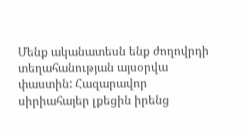Մենք ականատեսն ենք ժողովրդի տեղահանության այսօրվա փաստին: Հազարավոր սիրիահայեր լքեցին իրենց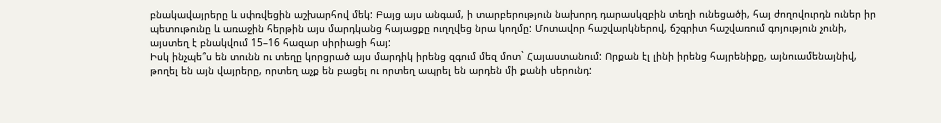բնակավայրերը և սփռվեցին աշխարհով մեկ: Բայց այս անգամ, ի տարբերություն նախորդ դարասկզբին տեղի ունեցածի, հայ ժողովուրդն ուներ իր պետութունը և առաջին հերթին այս մարդկանց հայացքը ուղղվեց նրա կողմը: Մոտավոր հաշվարկներով, ճշգրիտ հաշվառում գոյություն չունի, այստեղ է բնակվում 15–16 հազար սիրիացի հայ:
Իսկ ինչպե՞ս են տունն ու տեղը կորցրած այս մարդիկ իրենց զգում մեզ մոտ` Հայաստանում: Որքան էլ լինի իրենց հայրենիքը, այնուամենայնիվ, թողել են այն վայրերը, որտեղ աչք են բացել ու որտեղ ապրել են արդեն մի քանի սերունդ: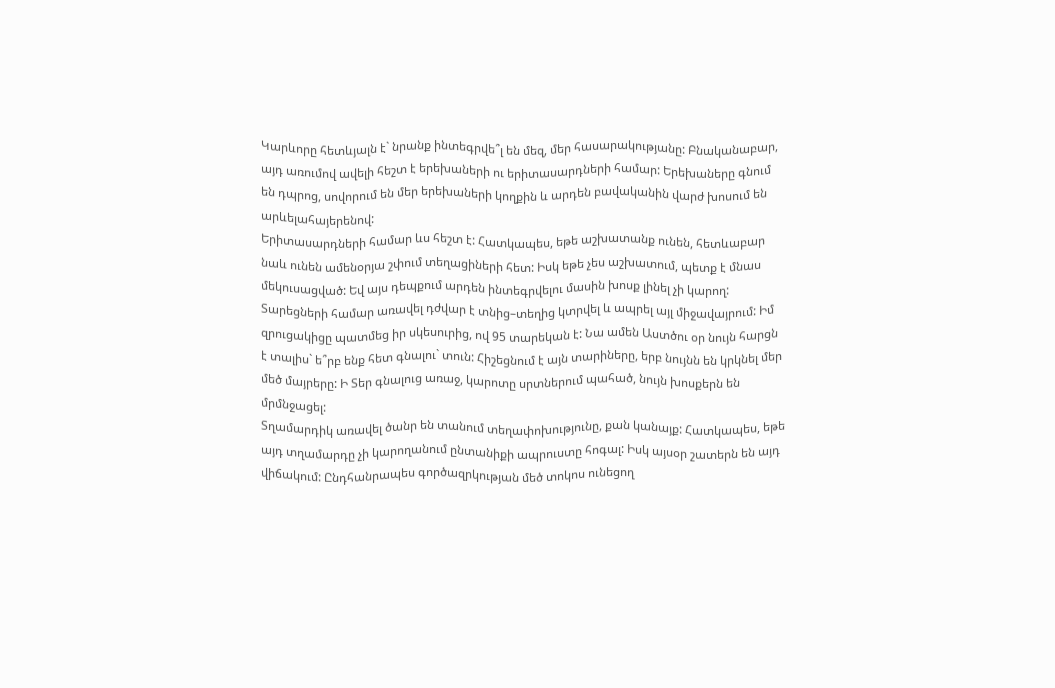Կարևորը հետևյալն է` նրանք ինտեգրվե՞լ են մեզ, մեր հասարակությանը: Բնականաբար, այդ առումով ավելի հեշտ է երեխաների ու երիտասարդների համար: Երեխաները գնում են դպրոց, սովորում են մեր երեխաների կողքին և արդեն բավականին վարժ խոսում են արևելահայերենով:
Երիտասարդների համար ևս հեշտ է: Հատկապես, եթե աշխատանք ունեն, հետևաբար նաև ունեն ամենօրյա շփում տեղացիների հետ: Իսկ եթե չես աշխատում, պետք է մնաս մեկուսացված: Եվ այս դեպքում արդեն ինտեգրվելու մասին խոսք լինել չի կարող:
Տարեցների համար առավել դժվար է տնից–տեղից կտրվել և ապրել այլ միջավայրում: Իմ զրուցակիցը պատմեց իր սկեսուրից, ով 95 տարեկան է: Նա ամեն Աստծու օր նույն հարցն է տալիս` ե՞րբ ենք հետ գնալու` տուն: Հիշեցնում է այն տարիները, երբ նույնն են կրկնել մեր մեծ մայրերը: Ի Տեր գնալուց առաջ, կարոտը սրտներում պահած, նույն խոսքերն են մրմնջացել:
Տղամարդիկ առավել ծանր են տանում տեղափոխությունը, քան կանայք: Հատկապես, եթե այդ տղամարդը չի կարողանում ընտանիքի ապրուստը հոգալ: Իսկ այսօր շատերն են այդ վիճակում: Ընդհանրապես գործազրկության մեծ տոկոս ունեցող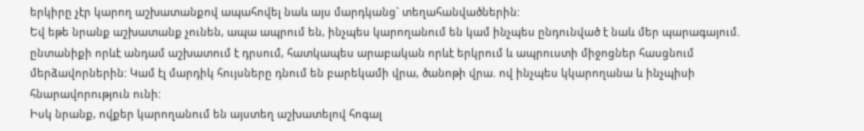երկիրը չէր կարող աշխատանքով ապահովել նաև այս մարդկանց` տեղահանվածներին:
Եվ եթե նրանք աշխատանք չունեն, ապա ապրում են, ինչպես կարողանում են կամ ինչպես ընդունված է նաև մեր պարագայում. ընտանիքի որևէ անդամ աշխատում է դրսում, հատկապես արաբական որևէ երկրում և ապրուստի միջոցներ հասցնում մերձավորներին: Կամ էլ մարդիկ հույսները դնում են բարեկամի վրա, ծանոթի վրա. ով ինչպես կկարողանա և ինչպիսի հնարավորություն ունի:
Իսկ նրանք, ովքեր կարողանում են այստեղ աշխատելով հոգալ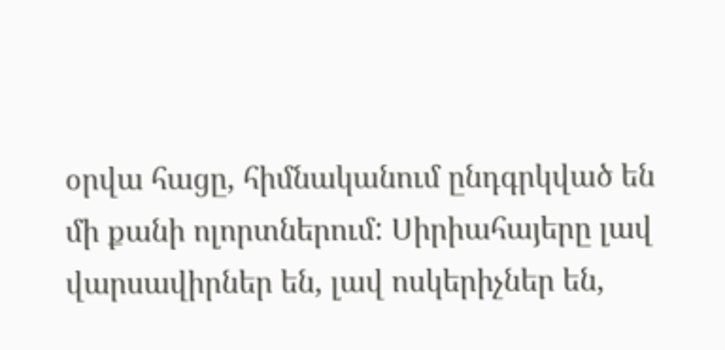օրվա հացը, հիմնականում ընդգրկված են մի քանի ոլորտներում: Սիրիահայերը լավ վարսավիրներ են, լավ ոսկերիչներ են,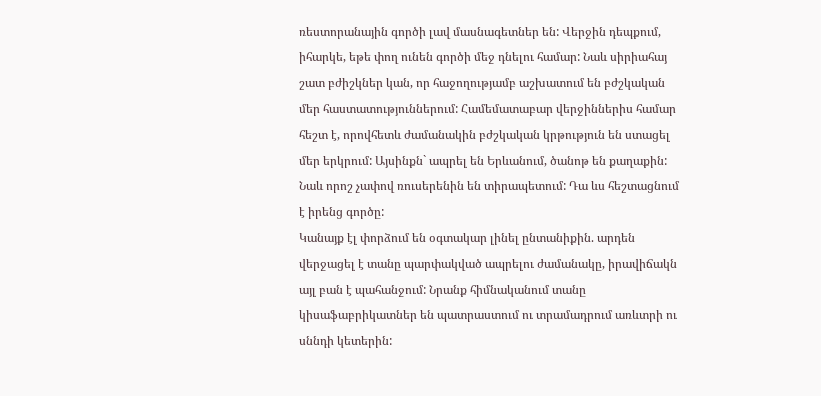ռեստորանային գործի լավ մասնագետներ են: Վերջին դեպքում, իհարկե, եթե փող ունեն գործի մեջ դնելու համար: Նաև սիրիահայ շատ բժիշկներ կան, որ հաջողությամբ աշխատում են բժշկական մեր հաստատություններում: Համեմատաբար վերջիններիս համար հեշտ է, որովհետև ժամանակին բժշկական կրթություն են ստացել մեր երկրում: Այսինքն` ապրել են Երևանում, ծանոթ են քաղաքին: Նաև որոշ չափով ռուսերենին են տիրապետում: Դա ևս հեշտացնում է իրենց գործը:
Կանայք էլ փորձում են օգտակար լինել ընտանիքին. արդեն վերջացել է տանը պարփակված ապրելու ժամանակը, իրավիճակն այլ բան է պահանջում: Նրանք հիմնականում տանը կիսաֆաբրիկատներ են պատրաստում ու տրամադրում առևտրի ու սննդի կետերին: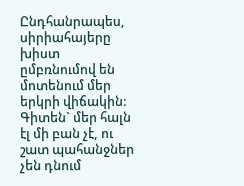Ընդհանրապես, սիրիահայերը խիստ ըմբռնումով են մոտենում մեր երկրի վիճակին: Գիտեն` մեր հալն էլ մի բան չէ, ու շատ պահանջներ չեն դնում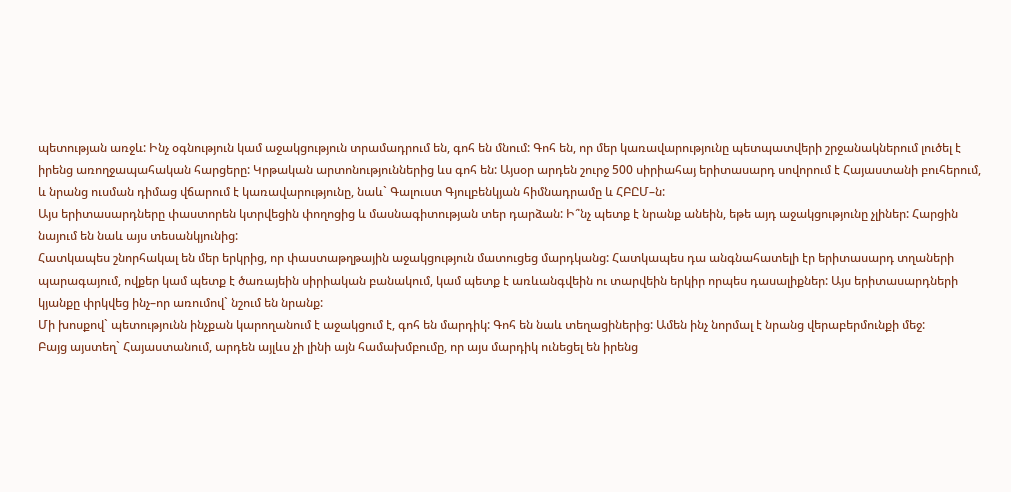պետության առջև: Ինչ օգնություն կամ աջակցություն տրամադրում են, գոհ են մնում: Գոհ են, որ մեր կառավարությունը պետպատվերի շրջանակներում լուծել է իրենց առողջապահական հարցերը: Կրթական արտոնություններից ևս գոհ են: Այսօր արդեն շուրջ 500 սիրիահայ երիտասարդ սովորում է Հայաստանի բուհերում, և նրանց ուսման դիմաց վճարում է կառավարությունը, նաև` Գալուստ Գյուլբենկյան հիմնադրամը և ՀԲԸՄ–ն:
Այս երիտասարդները փաստորեն կտրվեցին փողոցից և մասնագիտության տեր դարձան: Ի՞նչ պետք է նրանք անեին, եթե այդ աջակցությունը չլիներ: Հարցին նայում են նաև այս տեսանկյունից:
Հատկապես շնորհակալ են մեր երկրից, որ փաստաթղթային աջակցություն մատուցեց մարդկանց: Հատկապես դա անգնահատելի էր երիտասարդ տղաների պարագայում, ովքեր կամ պետք է ծառայեին սիրիական բանակում, կամ պետք է առևանգվեին ու տարվեին երկիր որպես դասալիքներ: Այս երիտասարդների կյանքը փրկվեց ինչ–որ առումով` նշում են նրանք:
Մի խոսքով` պետությունն ինչքան կարողանում է աջակցում է, գոհ են մարդիկ: Գոհ են նաև տեղացիներից: Ամեն ինչ նորմալ է նրանց վերաբերմունքի մեջ:
Բայց այստեղ` Հայաստանում, արդեն այլևս չի լինի այն համախմբումը, որ այս մարդիկ ունեցել են իրենց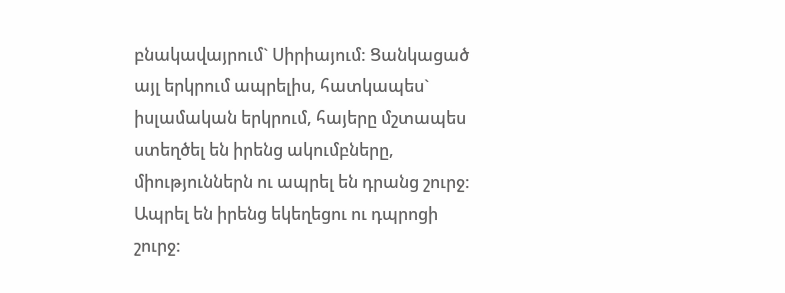բնակավայրում` Սիրիայում: Ցանկացած այլ երկրում ապրելիս, հատկապես` իսլամական երկրում, հայերը մշտապես ստեղծել են իրենց ակումբները, միություններն ու ապրել են դրանց շուրջ: Ապրել են իրենց եկեղեցու ու դպրոցի շուրջ: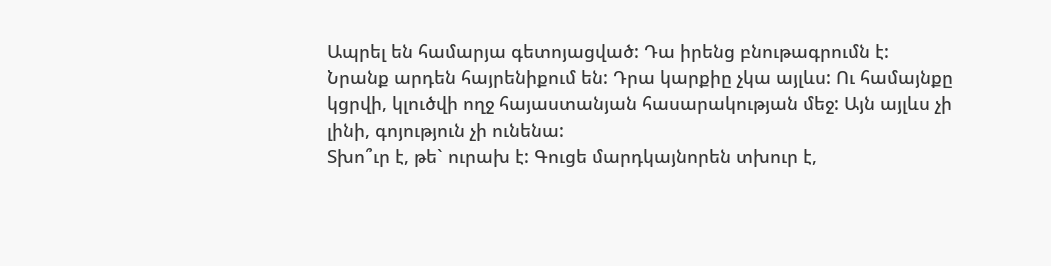Ապրել են համարյա գետոյացված: Դա իրենց բնութագրումն է:
Նրանք արդեն հայրենիքում են: Դրա կարքիը չկա այլևս: Ու համայնքը կցրվի, կլուծվի ողջ հայաստանյան հասարակության մեջ: Այն այլևս չի լինի, գոյություն չի ունենա:
Տխո՞ւր է, թե` ուրախ է: Գուցե մարդկայնորեն տխուր է,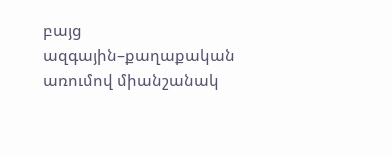բայց ազգային–քաղաքական առումով միանշանակ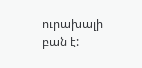ուրախալի բան է: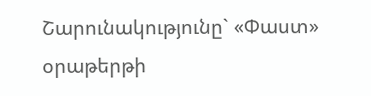Շարունակությունը` «Փաստ» օրաթերթի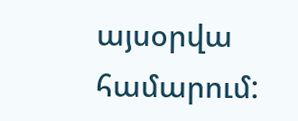այսօրվա համարում: